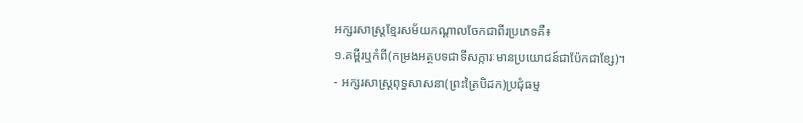អក្សរសាស្ត្រខ្មែរសម័យកណ្តាលចែកជាពីរប្រភេទគឺ៖
១.គម្ពីរឬកំពី(កម្រងអត្ថបទជាទីសក្ការៈមានប្រយោជន៍ជាប៉ែកជាខ្សែ)។
- អក្សរសាស្ត្រពុទ្ធសាសនា(ព្រះត្រៃបិដក)ប្រជុំធម្ម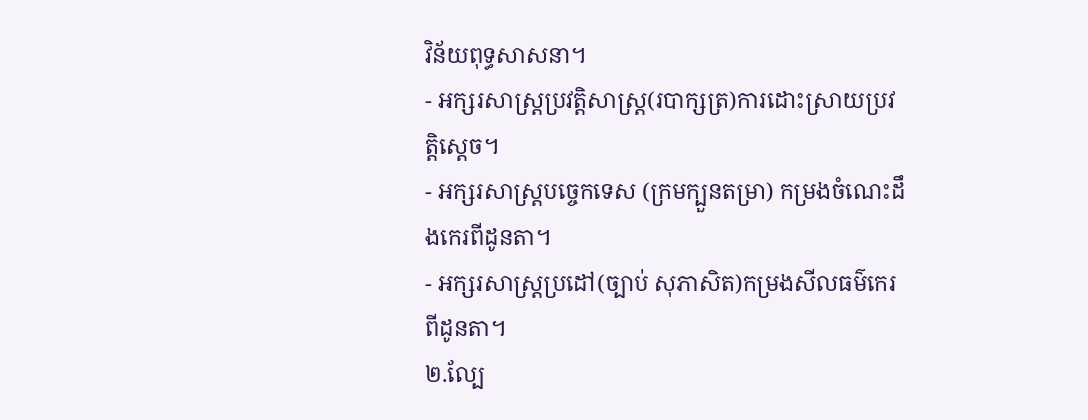វិន័យពុទ្ធសាសនា។
- អក្សរសាស្ត្រប្រវត្តិសាស្ត្រ(របាក្សត្រ)ការដោះស្រាយប្រវត្តិស្ដេច។
- អក្សរសាស្ត្របច្ចេកទេស (ក្រមក្បួនតម្រា) កម្រងចំណេះដឹងកេរពីដូនតា។
- អក្សរសាស្ត្រប្រដៅ(ច្បាប់ សុភាសិត)កម្រងសីលធម៌កេរពីដូនតា។
២.ល្បែ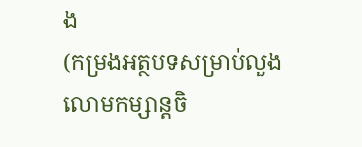ង
(កម្រងអត្ថបទសម្រាប់លួងលោមកម្សាន្តចិ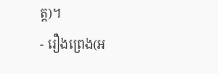ត្ត)។
- រឿងព្រេង(អ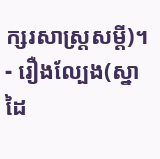ក្សរសាស្ត្រសម្តី)។
- រឿងល្បែង(ស្នាដៃ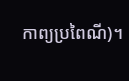កាព្យប្រពៃណី)។